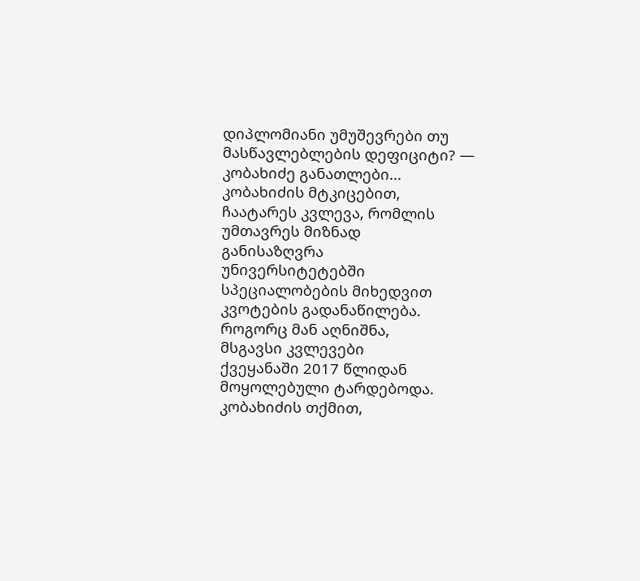დიპლომიანი უმუშევრები თუ მასწავლებლების დეფიციტი? — კობახიძე განათლები...
კობახიძის მტკიცებით,
ჩაატარეს კვლევა, რომლის
უმთავრეს მიზნად
განისაზღვრა
უნივერსიტეტებში
სპეციალობების მიხედვით
კვოტების გადანაწილება.
როგორც მან აღნიშნა,
მსგავსი კვლევები
ქვეყანაში 2017 წლიდან
მოყოლებული ტარდებოდა.
კობახიძის თქმით,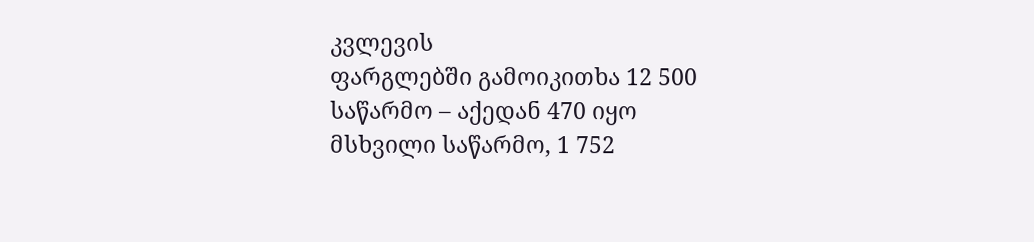კვლევის
ფარგლებში გამოიკითხა 12 500
საწარმო – აქედან 470 იყო
მსხვილი საწარმო, 1 752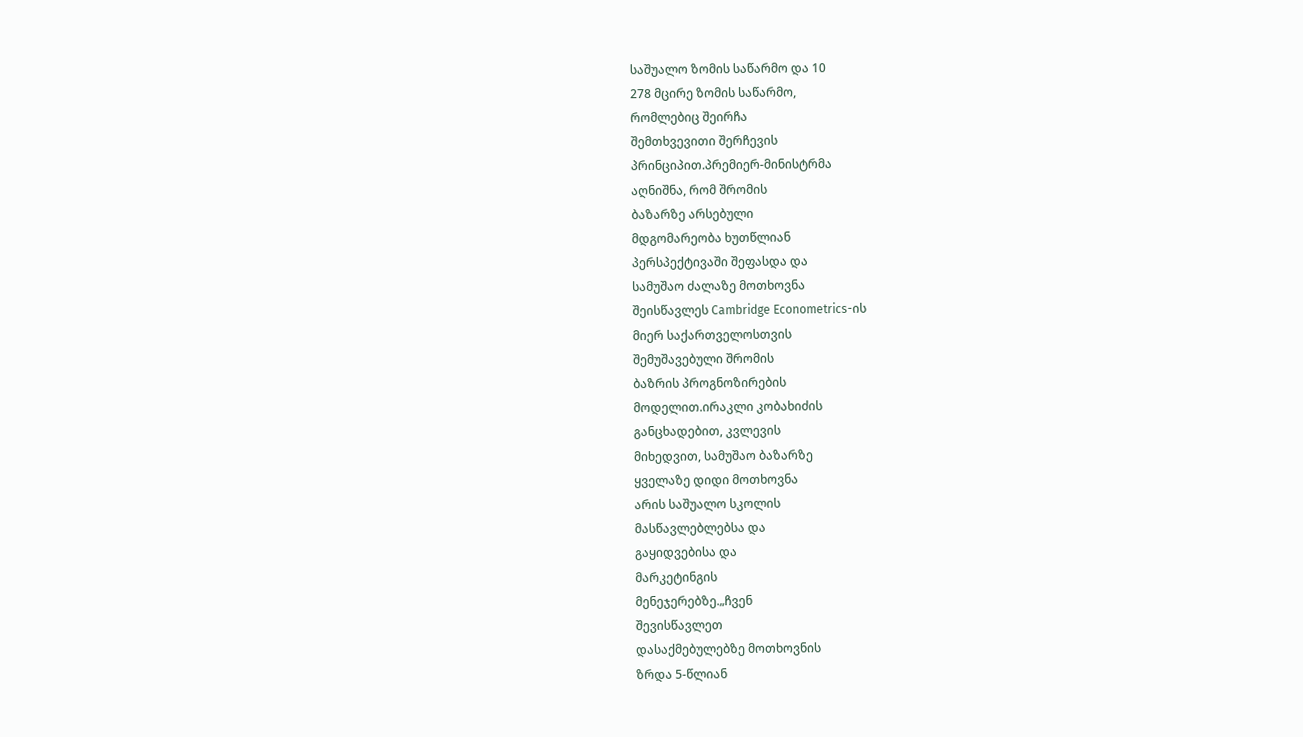საშუალო ზომის საწარმო და 10
278 მცირე ზომის საწარმო,
რომლებიც შეირჩა
შემთხვევითი შერჩევის
პრინციპით.პრემიერ-მინისტრმა
აღნიშნა, რომ შრომის
ბაზარზე არსებული
მდგომარეობა ხუთწლიან
პერსპექტივაში შეფასდა და
სამუშაო ძალაზე მოთხოვნა
შეისწავლეს Cambridge Econometrics-ის
მიერ საქართველოსთვის
შემუშავებული შრომის
ბაზრის პროგნოზირების
მოდელით.ირაკლი კობახიძის
განცხადებით, კვლევის
მიხედვით, სამუშაო ბაზარზე
ყველაზე დიდი მოთხოვნა
არის საშუალო სკოლის
მასწავლებლებსა და
გაყიდვებისა და
მარკეტინგის
მენეჯერებზე.„ჩვენ
შევისწავლეთ
დასაქმებულებზე მოთხოვნის
ზრდა 5-წლიან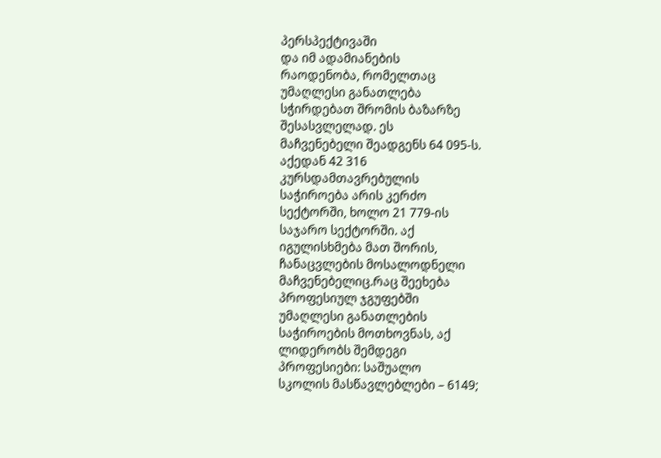პერსპექტივაში
და იმ ადამიანების
რაოდენობა, რომელთაც
უმაღლესი განათლება
სჭირდებათ შრომის ბაზარზე
შესასვლელად. ეს
მაჩვენებელი შეადგენს 64 095-ს.
აქედან 42 316
კურსდამთავრებულის
საჭიროება არის კერძო
სექტორში, ხოლო 21 779-ის
საჯარო სექტორში. აქ
იგულისხმება მათ შორის,
ჩანაცვლების მოსალოდნელი
მაჩვენებელიც.რაც შეეხება
პროფესიულ ჯგუფებში
უმაღლესი განათლების
საჭიროების მოთხოვნას, აქ
ლიდერობს შემდეგი
პროფესიები: საშუალო
სკოლის მასწავლებლები – 6149;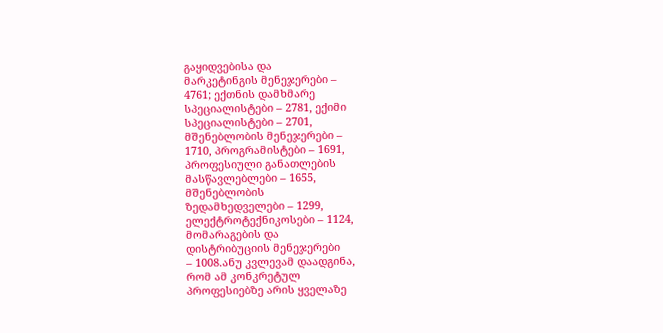გაყიდვებისა და
მარკეტინგის მენეჯერები –
4761; ექთნის დამხმარე
სპეციალისტები – 2781, ექიმი
სპეციალისტები – 2701,
მშენებლობის მენეჯერები –
1710, პროგრამისტები – 1691,
პროფესიული განათლების
მასწავლებლები – 1655,
მშენებლობის
ზედამხედველები – 1299,
ელექტროტექნიკოსები – 1124,
მომარაგების და
დისტრიბუციის მენეჯერები
– 1008.ანუ კვლევამ დაადგინა,
რომ ამ კონკრეტულ
პროფესიებზე არის ყველაზე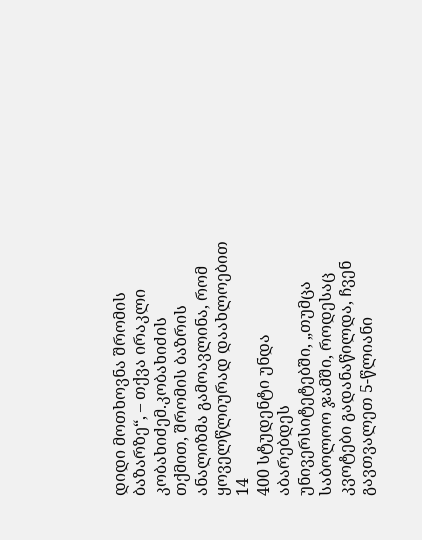დიდი მოთხოვნა შრომის
ბაზარზე“, – თქვა ირაკლი
კობახიძემ.კობახიძის
თქმით, შრომის ბაზრის
ანალიზმა გამოავლინა, რომ
ყოველწლიურად დაახლოებით 14
400 სტუდენტი უნდა აბარებდეს
უნივერსიტეტებში, „თუმცა
საბოლოო ჯამში, როდესაც
კვოტები გადანაწილდა, ჩვენ
გავთვალეთ 5-წლიანი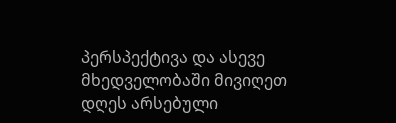პერსპექტივა და ასევე
მხედველობაში მივიღეთ
დღეს არსებული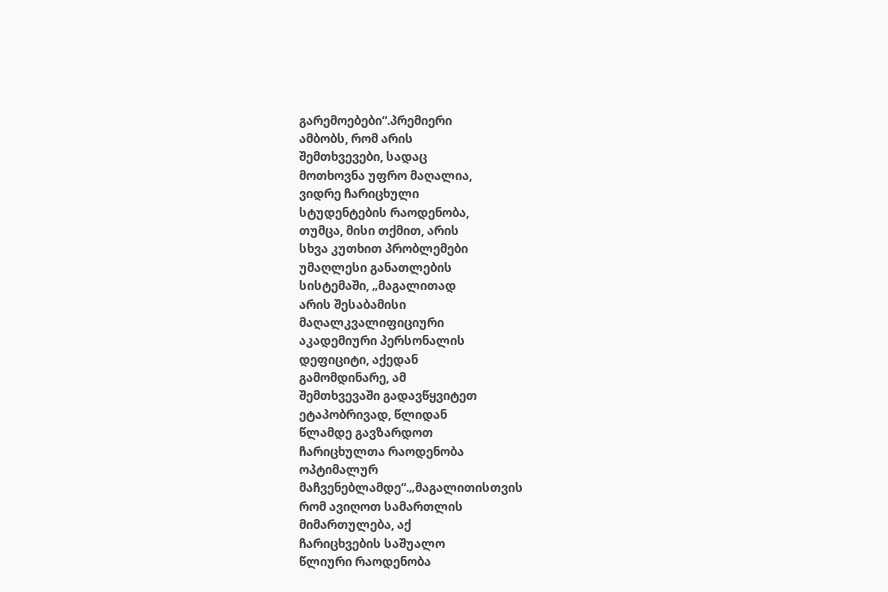გარემოებები“.პრემიერი
ამბობს, რომ არის
შემთხვევები, სადაც
მოთხოვნა უფრო მაღალია,
ვიდრე ჩარიცხული
სტუდენტების რაოდენობა,
თუმცა, მისი თქმით, არის
სხვა კუთხით პრობლემები
უმაღლესი განათლების
სისტემაში, „მაგალითად
არის შესაბამისი
მაღალკვალიფიციური
აკადემიური პერსონალის
დეფიციტი, აქედან
გამომდინარე, ამ
შემთხვევაში გადავწყვიტეთ
ეტაპობრივად, წლიდან
წლამდე გავზარდოთ
ჩარიცხულთა რაოდენობა
ოპტიმალურ
მაჩვენებლამდე“.„მაგალითისთვის
რომ ავიღოთ სამართლის
მიმართულება, აქ
ჩარიცხვების საშუალო
წლიური რაოდენობა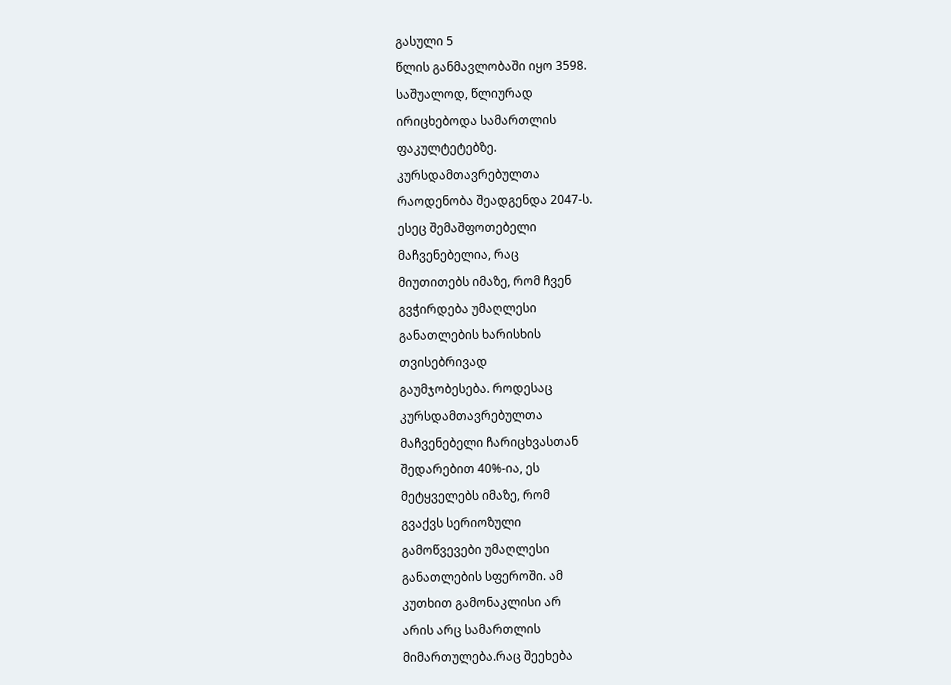გასული 5
წლის განმავლობაში იყო 3598.
საშუალოდ, წლიურად
ირიცხებოდა სამართლის
ფაკულტეტებზე.
კურსდამთავრებულთა
რაოდენობა შეადგენდა 2047-ს.
ესეც შემაშფოთებელი
მაჩვენებელია, რაც
მიუთითებს იმაზე, რომ ჩვენ
გვჭირდება უმაღლესი
განათლების ხარისხის
თვისებრივად
გაუმჯობესება. როდესაც
კურსდამთავრებულთა
მაჩვენებელი ჩარიცხვასთან
შედარებით 40%-ია, ეს
მეტყველებს იმაზე, რომ
გვაქვს სერიოზული
გამოწვევები უმაღლესი
განათლების სფეროში. ამ
კუთხით გამონაკლისი არ
არის არც სამართლის
მიმართულება.რაც შეეხება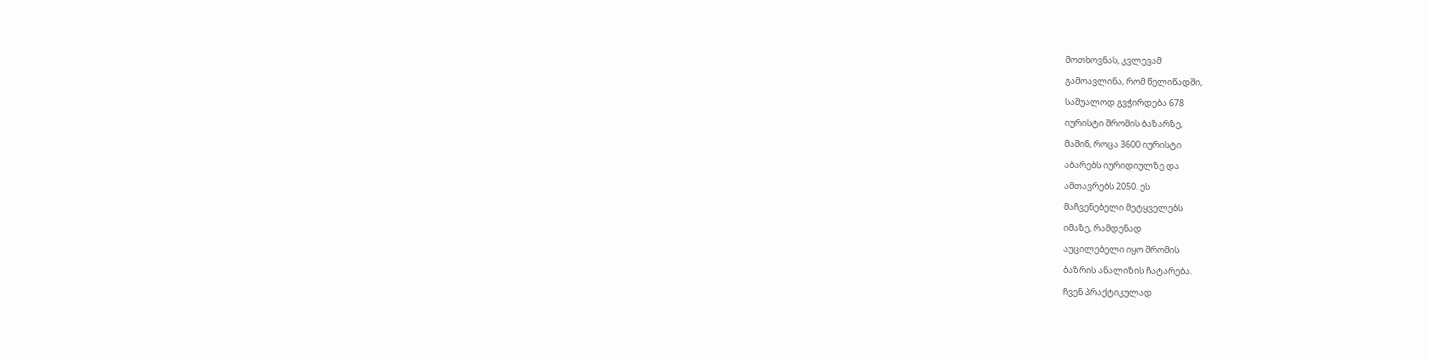მოთხოვნას, კვლევამ
გამოავლინა, რომ წელიწადში,
საშუალოდ გვჭირდება 678
იურისტი შრომის ბაზარზე,
მაშინ, როცა 3600 იურისტი
აბარებს იურიდიულზე და
ამთავრებს 2050. ეს
მაჩვენებელი მეტყველებს
იმაზე, რამდენად
აუცილებელი იყო შრომის
ბაზრის ანალიზის ჩატარება.
ჩვენ პრაქტიკულად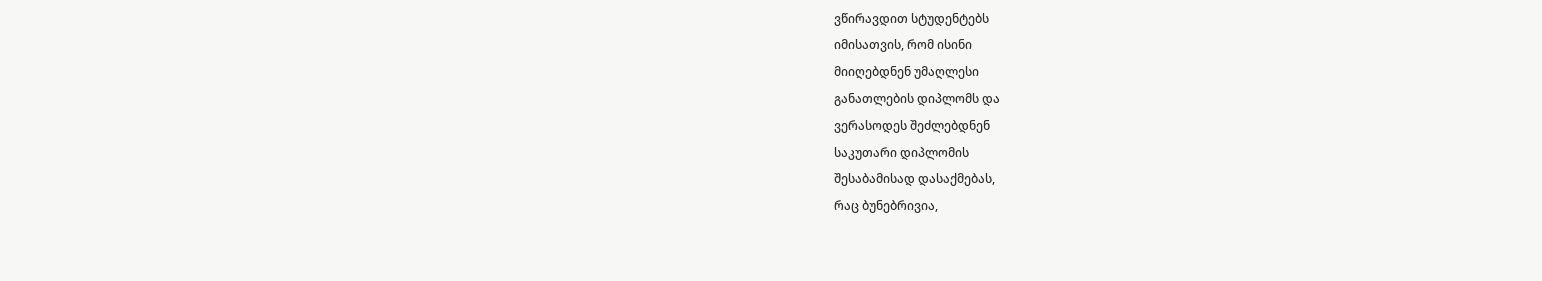ვწირავდით სტუდენტებს
იმისათვის, რომ ისინი
მიიღებდნენ უმაღლესი
განათლების დიპლომს და
ვერასოდეს შეძლებდნენ
საკუთარი დიპლომის
შესაბამისად დასაქმებას,
რაც ბუნებრივია,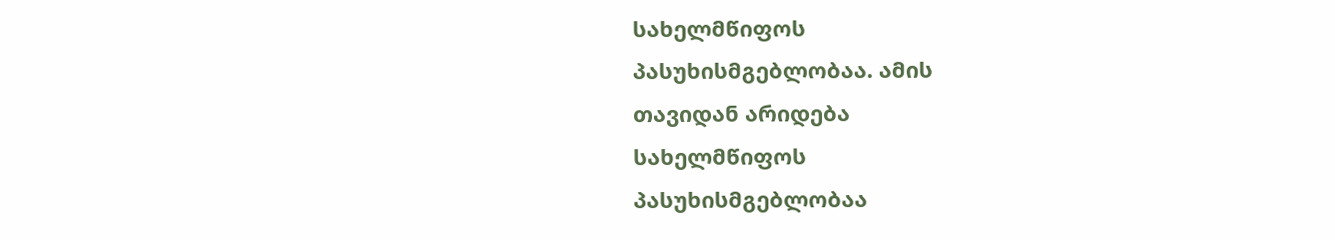სახელმწიფოს
პასუხისმგებლობაა. ამის
თავიდან არიდება
სახელმწიფოს
პასუხისმგებლობაა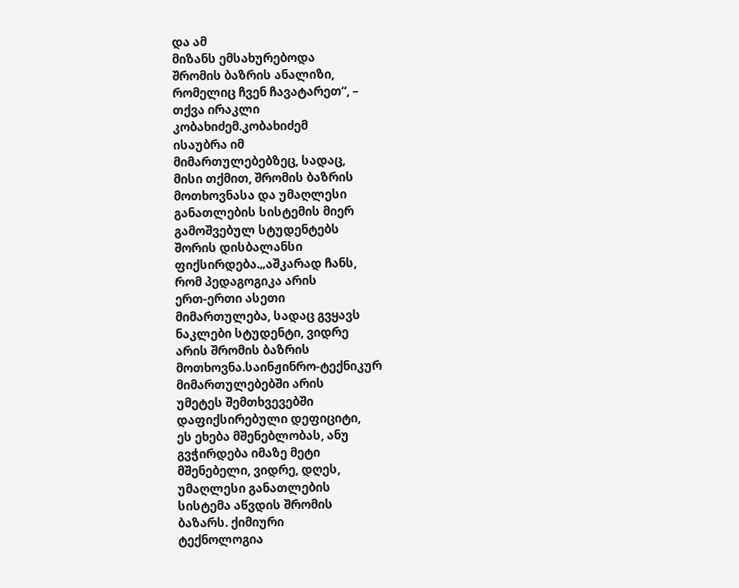და ამ
მიზანს ემსახურებოდა
შრომის ბაზრის ანალიზი,
რომელიც ჩვენ ჩავატარეთ“, –
თქვა ირაკლი
კობახიძემ.კობახიძემ
ისაუბრა იმ
მიმართულებებზეც, სადაც,
მისი თქმით, შრომის ბაზრის
მოთხოვნასა და უმაღლესი
განათლების სისტემის მიერ
გამოშვებულ სტუდენტებს
შორის დისბალანსი
ფიქსირდება.„აშკარად ჩანს,
რომ პედაგოგიკა არის
ერთ-ერთი ასეთი
მიმართულება, სადაც გვყავს
ნაკლები სტუდენტი, ვიდრე
არის შრომის ბაზრის
მოთხოვნა.საინჟინრო-ტექნიკურ
მიმართულებებში არის
უმეტეს შემთხვევებში
დაფიქსირებული დეფიციტი,
ეს ეხება მშენებლობას, ანუ
გვჭირდება იმაზე მეტი
მშენებელი, ვიდრე, დღეს,
უმაღლესი განათლების
სისტემა აწვდის შრომის
ბაზარს. ქიმიური
ტექნოლოგია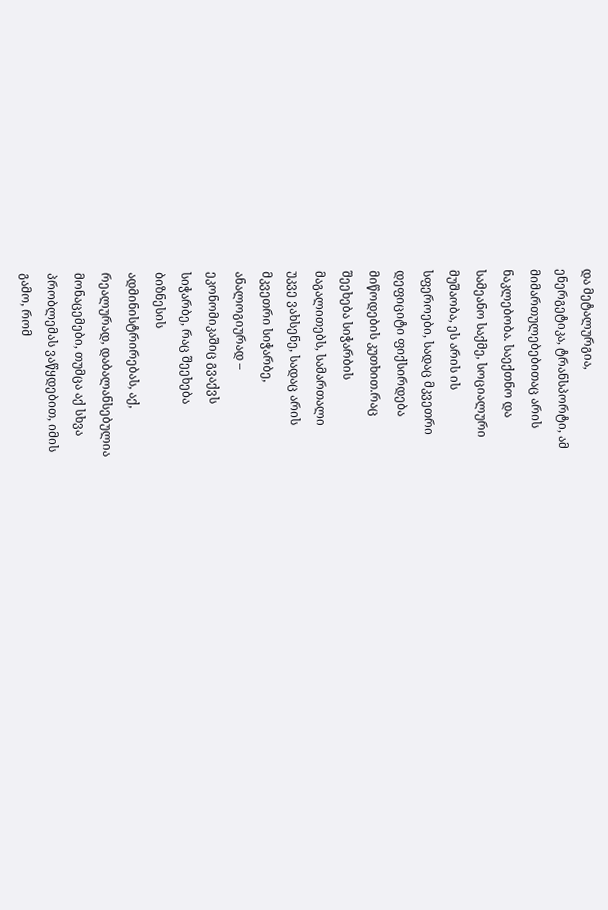და მეტალურგია,
ენერგეტიკა, ტრანსპორტი, ამ
მიმართულებებითაც არის
ნაკლებობა. საექთნო და
სამეანო საქმე, სოციალური
მუშაობა, ეს არის ის
სფეროები, სადაც მკვეთრი
დეფიციტი ფიქსირდება
მიწოდების კუთხით.რაც
შეეხება სიჭარბის
მაგალითებს, სამართალი
უკვე ვახსენე, სადაც არის
მკვეთრი სიჭარბე,
ანალოგიურად –
ეკონომიკაშიც გვაქვს
სიჭარბე, რაც შეეხება
ბიზნესის
ადმინისტრირებას, აქ,
რეალურად, დაბალანსებულია
მონაცემები, თუმცა აქ სხვა
პრობლემას ვაწყდებით, იმის
გამო, რომ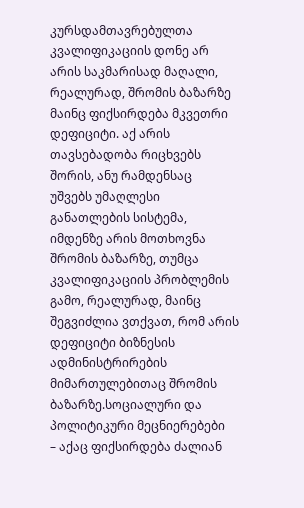კურსდამთავრებულთა
კვალიფიკაციის დონე არ
არის საკმარისად მაღალი,
რეალურად, შრომის ბაზარზე
მაინც ფიქსირდება მკვეთრი
დეფიციტი. აქ არის
თავსებადობა რიცხვებს
შორის, ანუ რამდენსაც
უშვებს უმაღლესი
განათლების სისტემა,
იმდენზე არის მოთხოვნა
შრომის ბაზარზე, თუმცა
კვალიფიკაციის პრობლემის
გამო, რეალურად, მაინც
შეგვიძლია ვთქვათ, რომ არის
დეფიციტი ბიზნესის
ადმინისტრირების
მიმართულებითაც შრომის
ბაზარზე.სოციალური და
პოლიტიკური მეცნიერებები
– აქაც ფიქსირდება ძალიან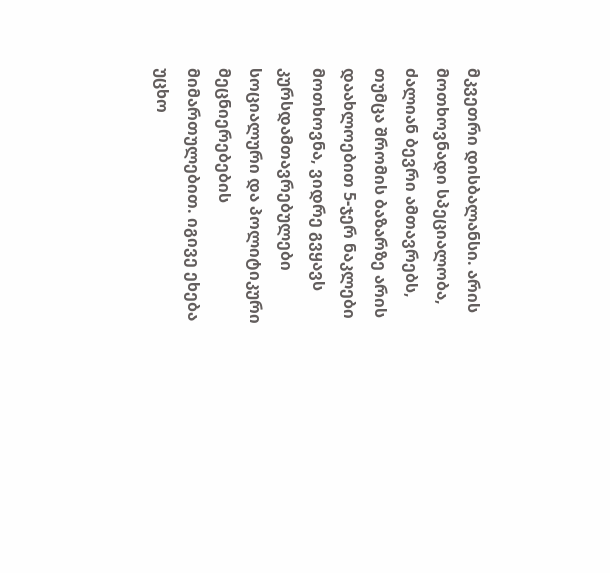მკვეთრი დისბალანსი. არის
მოთხოვნადი სპეციალობა,
ძალიან ბევრი ამთავრებს,
თუმცა შრომის ბაზარზე არის
დაახლოებით 5-ჯერ ნაკლები
მოთხოვნა, ვიდრე გვყავს
კურსდამთავრებულები
სოციალური და პოლიტიკური
მეცნიერებების
მიმართულებით. იგივე ეხება
უცხო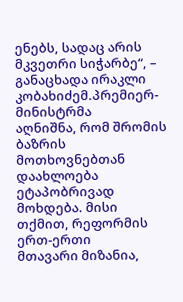ენებს, სადაც არის
მკვეთრი სიჭარბე“, –
განაცხადა ირაკლი
კობახიძემ.პრემიერ-მინისტრმა
აღნიშნა, რომ შრომის ბაზრის
მოთხოვნებთან დაახლოება
ეტაპობრივად მოხდება. მისი
თქმით, რეფორმის ერთ-ერთი
მთავარი მიზანია,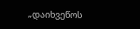„დაიხვეწოს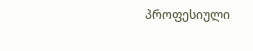პროფესიული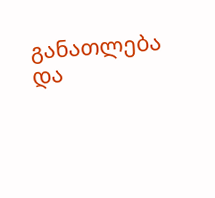განათლება და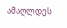ამაღლდეს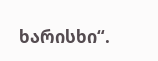ხარისხი“.